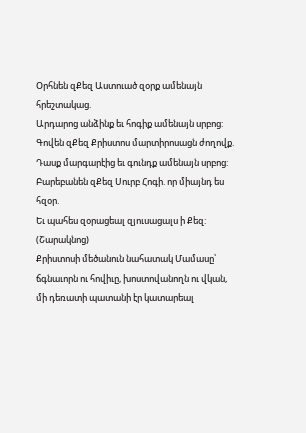Օրհնեն զՔեզ Աստուած զօրք ամենայն հրեշտակաց.
Արդարոց անձինք եւ հոգիք ամենայն սրբոց:
Գովեն զՔեզ Քրիստոս մարտիրոսացն ժողովք.
Դասք մարգարէից եւ գունդք ամենայն սրբոց:
Բարեբանեն զՔեզ Սուրբ Հոգի. որ միայնդ ես հզօր.
Եւ պահես զօրացեալ զյուսացալս ի Քեզ:
(Շարակնոց)
Քրիստոսի մեծանուն նահատակ Մամասը՝ ճգնաւորն ու հովիւը, խոստովանողն ու վկան, մի դեռատի պատանի էր կատարեալ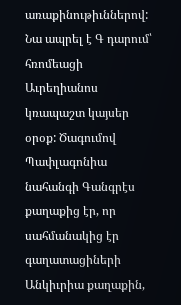առաքինութիւններով: Նա ապրել է Գ դարում՝ հռոմեացի Աւրեղիանոս կռապաշտ կայսեր օրօք: Ծագումով Պափլագոնիա նահանգի Գանգրէս քաղաքից էր, որ սահմանակից էր գաղատացիների Անկիւրիա քաղաքին,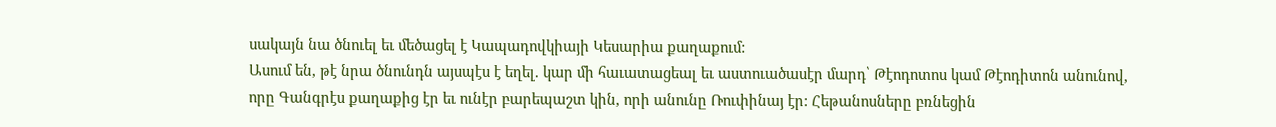սակայն նա ծնուել եւ մեծացել է Կապադովկիայի Կեսարիա քաղաքում:
Ասում են, թէ նրա ծնունդն այսպէս է եղել. կար մի հաւատացեալ եւ աստուածասէր մարդ՝ Թէոդոտոս կամ Թէոդիտոն անունով, որը Գանգրէս քաղաքից էր եւ ունէր բարեպաշտ կին, որի անունը Ռուփինայ էր: Հեթանոսները բռնեցին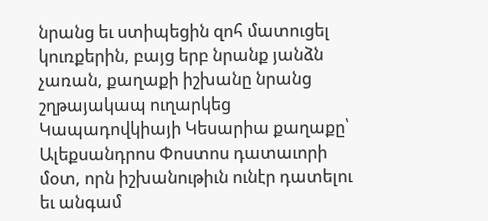նրանց եւ ստիպեցին զոհ մատուցել կուռքերին, բայց երբ նրանք յանձն չառան, քաղաքի իշխանը նրանց շղթայակապ ուղարկեց Կապադովկիայի Կեսարիա քաղաքը՝ Ալեքսանդրոս Փոստոս դատաւորի մօտ, որն իշխանութիւն ունէր դատելու եւ անգամ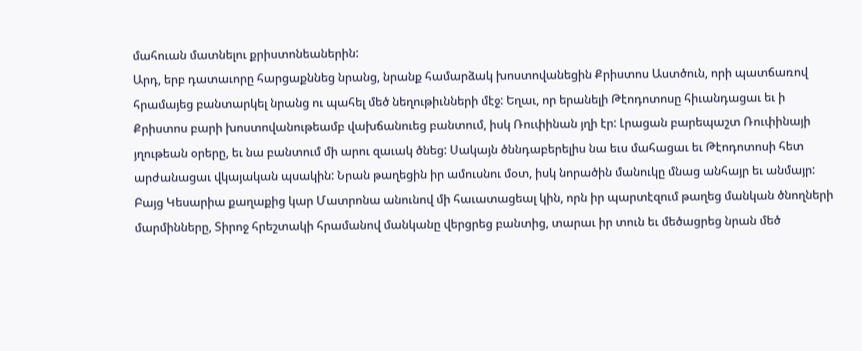մահուան մատնելու քրիստոնեաներին:
Արդ, երբ դատաւորը հարցաքննեց նրանց, նրանք համարձակ խոստովանեցին Քրիստոս Աստծուն, որի պատճառով հրամայեց բանտարկել նրանց ու պահել մեծ նեղութիւնների մէջ: Եղաւ, որ երանելի Թէոդոտոսը հիւանդացաւ եւ ի Քրիստոս բարի խոստովանութեամբ վախճանուեց բանտում, իսկ Ռուփինան յղի էր: Լրացան բարեպաշտ Ռուփինայի յղութեան օրերը, եւ նա բանտում մի արու զաւակ ծնեց: Սակայն ծննդաբերելիս նա եւս մահացաւ եւ Թէոդոտոսի հետ արժանացաւ վկայական պսակին: Նրան թաղեցին իր ամուսնու մօտ, իսկ նորածին մանուկը մնաց անհայր եւ անմայր: Բայց Կեսարիա քաղաքից կար Մատրոնա անունով մի հաւատացեալ կին, որն իր պարտէզում թաղեց մանկան ծնողների մարմինները, Տիրոջ հրեշտակի հրամանով մանկանը վերցրեց բանտից, տարաւ իր տուն եւ մեծացրեց նրան մեծ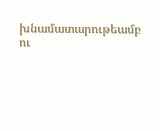խնամատարութեամբ ու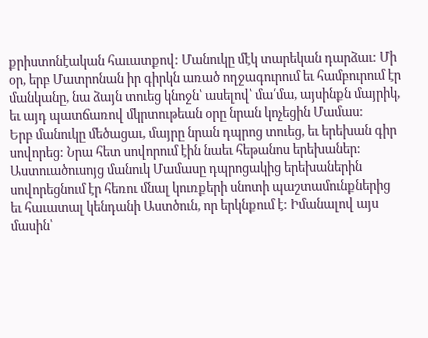քրիստոնէական հաւատքով: Մանուկը մէկ տարեկան դարձաւ: Մի օր, երբ Մատրոնան իր գիրկն առած ողջագուրում եւ համբուրում էր մանկանը, նա ձայն տուեց կնոջն՝ ասելով՝ մա՛մա, այսինքն մայրիկ, եւ այդ պատճառով մկրտութեան օրը նրան կոչեցին Մամաս:
Երբ մանուկը մեծացաւ, մայրը նրան դպրոց տուեց, եւ երեխան գիր սովորեց: Նրա հետ սովորում էին նաեւ հեթանոս երեխաներ: Աստուածուսոյց մանուկ Մամասը դպրոցակից երեխաներին սովորեցնում էր հեռու մնալ կուռքերի սնոտի պաշտամունքներից եւ հաւատալ կենդանի Աստծուն, որ երկնքում է: Իմանալով այս մասին՝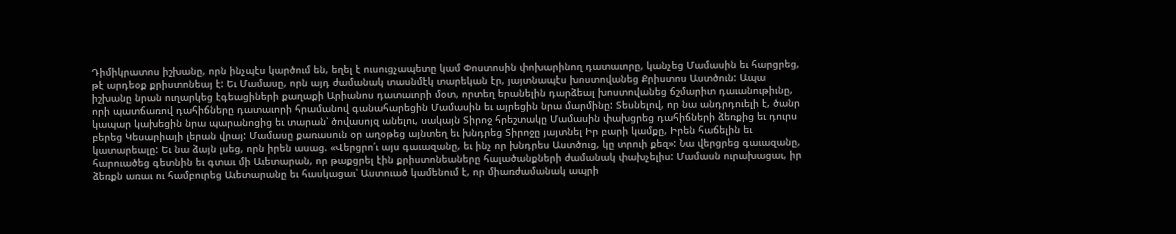Դիմիկրատոս իշխանը, որն ինչպէս կարծում են, եղել է ուսուցչապետը կամ Փոստոսին փոխարինող դատաւորը, կանչեց Մամասին եւ հարցրեց, թէ արդեօք քրիստոնեայ է: Եւ Մամասը, որն այդ ժամանակ տասնմէկ տարեկան էր, յայտնապէս խոստովանեց Քրիստոս Աստծուն: Ապա իշխանը նրան ուղարկեց էգեացիների քաղաքի Արիանոս դատաւորի մօտ, որտեղ երանելին դարձեալ խոստովանեց ճշմարիտ դաւանութիւնը, որի պատճառով դահիճները դատաւորի հրամանով գանահարեցին Մամասին եւ այրեցին նրա մարմինը: Տեսնելով, որ նա անդրդուելի է, ծանր կապար կախեցին նրա պարանոցից եւ տարան՝ ծովասոյզ անելու, սակայն Տիրոջ հրեշտակը Մամասին փախցրեց դահիճների ձեռքից եւ դուրս բերեց Կեսարիայի լերան վրայ: Մամասը քառասուն օր աղօթեց այնտեղ եւ խնդրեց Տիրոջը յայտնել Իր բարի կամքը, Իրեն հաճելին եւ կատարեալը: Եւ նա ձայն լսեց, որն իրեն ասաց. «Վերցրո՛ւ այս գաւազանը, եւ ինչ որ խնդրես Աստծուց, կը տրուի քեզ»: Նա վերցրեց գաւազանը, հարուածեց գետնին եւ գտաւ մի Աւետարան, որ թաքցրել էին քրիստոնեաները հալածանքների ժամանակ փախչելիս: Մամասն ուրախացաւ, իր ձեռքն առաւ ու համբուրեց Աւետարանը եւ հասկացաւ՝ Աստուած կամենում է, որ միառժամանակ ապրի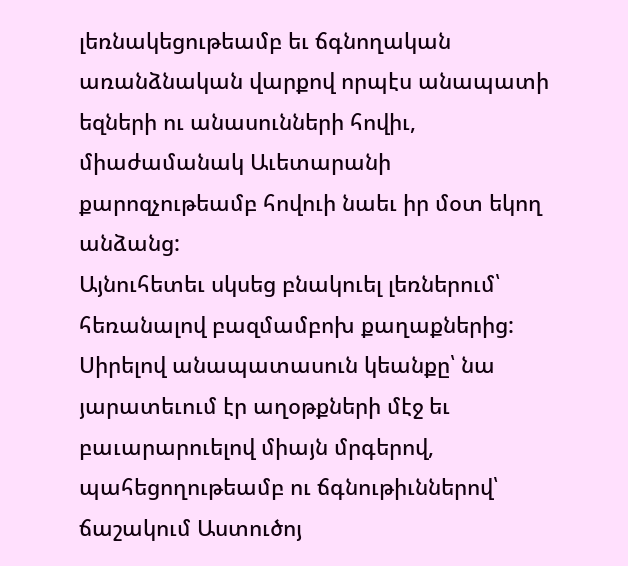լեռնակեցութեամբ եւ ճգնողական առանձնական վարքով որպէս անապատի եզների ու անասունների հովիւ, միաժամանակ Աւետարանի քարոզչութեամբ հովուի նաեւ իր մօտ եկող անձանց:
Այնուհետեւ սկսեց բնակուել լեռներում՝ հեռանալով բազմամբոխ քաղաքներից: Սիրելով անապատասուն կեանքը՝ նա յարատեւում էր աղօթքների մէջ եւ բաւարարուելով միայն մրգերով, պահեցողութեամբ ու ճգնութիւններով՝ ճաշակում Աստուծոյ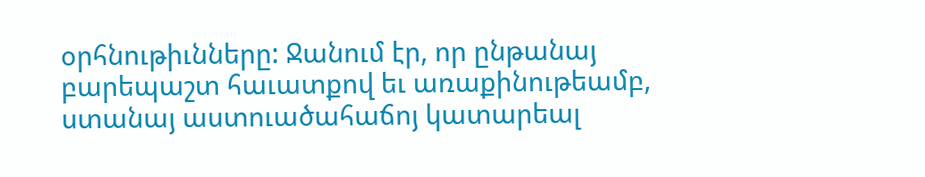օրհնութիւնները: Ջանում էր, որ ընթանայ բարեպաշտ հաւատքով եւ առաքինութեամբ, ստանայ աստուածահաճոյ կատարեալ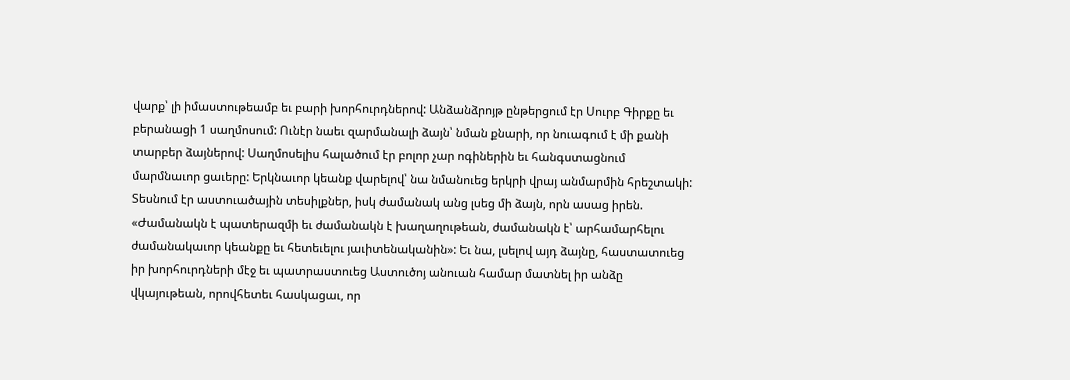վարք՝ լի իմաստութեամբ եւ բարի խորհուրդներով: Անձանձրոյթ ընթերցում էր Սուրբ Գիրքը եւ բերանացի 1 սաղմոսում: Ունէր նաեւ զարմանալի ձայն՝ նման քնարի, որ նուագում է մի քանի տարբեր ձայներով: Սաղմոսելիս հալածում էր բոլոր չար ոգիներին եւ հանգստացնում մարմնաւոր ցաւերը: Երկնաւոր կեանք վարելով՝ նա նմանուեց երկրի վրայ անմարմին հրեշտակի: Տեսնում էր աստուածային տեսիլքներ, իսկ ժամանակ անց լսեց մի ձայն, որն ասաց իրեն. «Ժամանակն է պատերազմի եւ ժամանակն է խաղաղութեան, ժամանակն է՝ արհամարհելու ժամանակաւոր կեանքը եւ հետեւելու յաւիտենականին»: Եւ նա, լսելով այդ ձայնը, հաստատուեց իր խորհուրդների մէջ եւ պատրաստուեց Աստուծոյ անուան համար մատնել իր անձը վկայութեան, որովհետեւ հասկացաւ, որ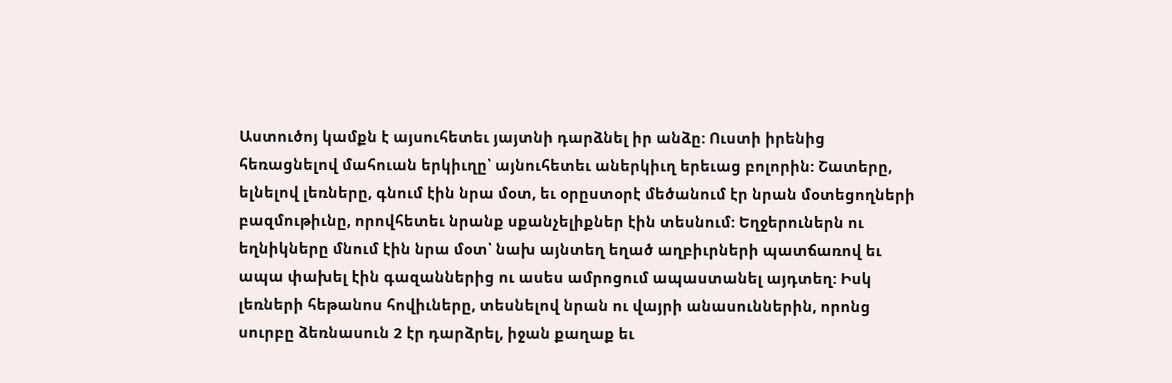Աստուծոյ կամքն է այսուհետեւ յայտնի դարձնել իր անձը: Ուստի իրենից հեռացնելով մահուան երկիւղը՝ այնուհետեւ աներկիւղ երեւաց բոլորին: Շատերը, ելնելով լեռները, գնում էին նրա մօտ, եւ օրըստօրէ մեծանում էր նրան մօտեցողների բազմութիւնը, որովհետեւ նրանք սքանչելիքներ էին տեսնում: Եղջերուներն ու եղնիկները մնում էին նրա մօտ՝ նախ այնտեղ եղած աղբիւրների պատճառով եւ ապա փախել էին գազաններից ու ասես ամրոցում ապաստանել այդտեղ: Իսկ լեռների հեթանոս հովիւները, տեսնելով նրան ու վայրի անասուններին, որոնց սուրբը ձեռնասուն 2 էր դարձրել, իջան քաղաք եւ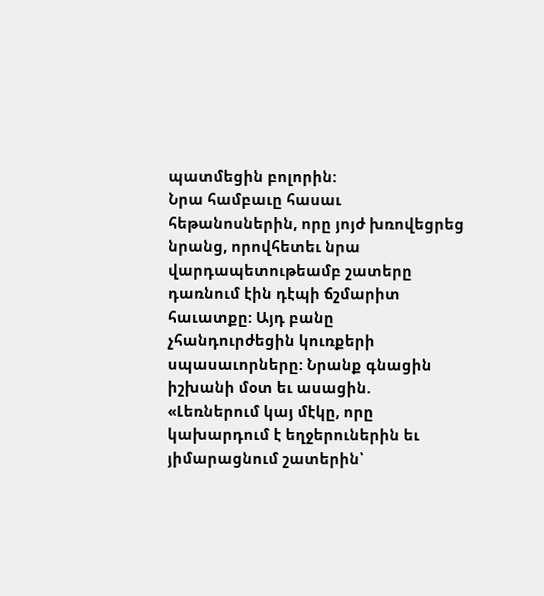պատմեցին բոլորին:
Նրա համբաւը հասաւ հեթանոսներին, որը յոյժ խռովեցրեց նրանց, որովհետեւ նրա վարդապետութեամբ շատերը դառնում էին դէպի ճշմարիտ հաւատքը: Այդ բանը չհանդուրժեցին կուռքերի սպասաւորները: Նրանք գնացին իշխանի մօտ եւ ասացին. «Լեռներում կայ մէկը, որը կախարդում է եղջերուներին եւ յիմարացնում շատերին՝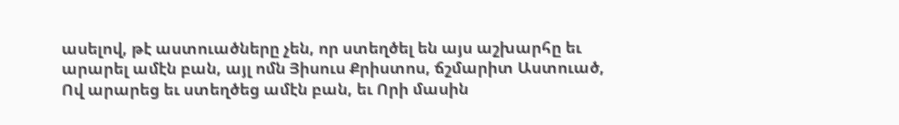ասելով, թէ աստուածները չեն, որ ստեղծել են այս աշխարհը եւ արարել ամէն բան, այլ ոմն Յիսուս Քրիստոս, ճշմարիտ Աստուած, Ով արարեց եւ ստեղծեց ամէն բան, եւ Որի մասին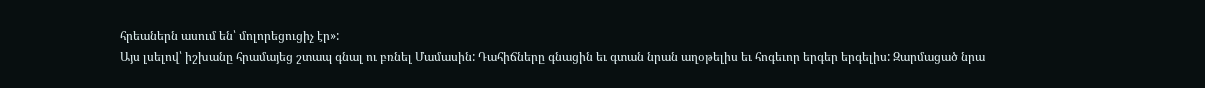հրեաներն ասում են՝ մոլորեցուցիչ էր»:
Այս լսելով՝ իշխանը հրամայեց շտապ գնալ ու բռնել Մամասին: Դահիճները գնացին եւ գտան նրան աղօթելիս եւ հոգեւոր երգեր երգելիս: Զարմացած նրա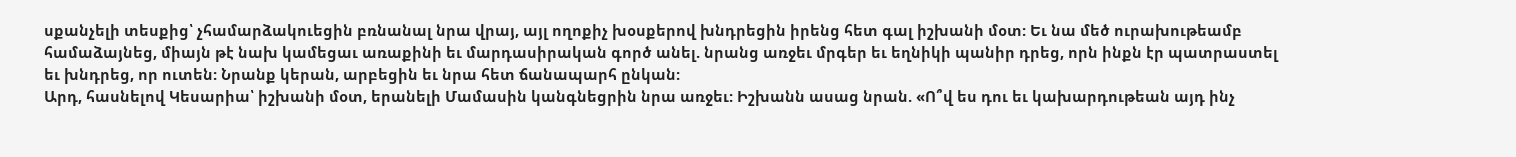սքանչելի տեսքից՝ չհամարձակուեցին բռնանալ նրա վրայ, այլ ողոքիչ խօսքերով խնդրեցին իրենց հետ գալ իշխանի մօտ: Եւ նա մեծ ուրախութեամբ համաձայնեց, միայն թէ նախ կամեցաւ առաքինի եւ մարդասիրական գործ անել. նրանց առջեւ մրգեր եւ եղնիկի պանիր դրեց, որն ինքն էր պատրաստել եւ խնդրեց, որ ուտեն: Նրանք կերան, արբեցին եւ նրա հետ ճանապարհ ընկան:
Արդ, հասնելով Կեսարիա՝ իշխանի մօտ, երանելի Մամասին կանգնեցրին նրա առջեւ: Իշխանն ասաց նրան. «Ո՞վ ես դու եւ կախարդութեան այդ ինչ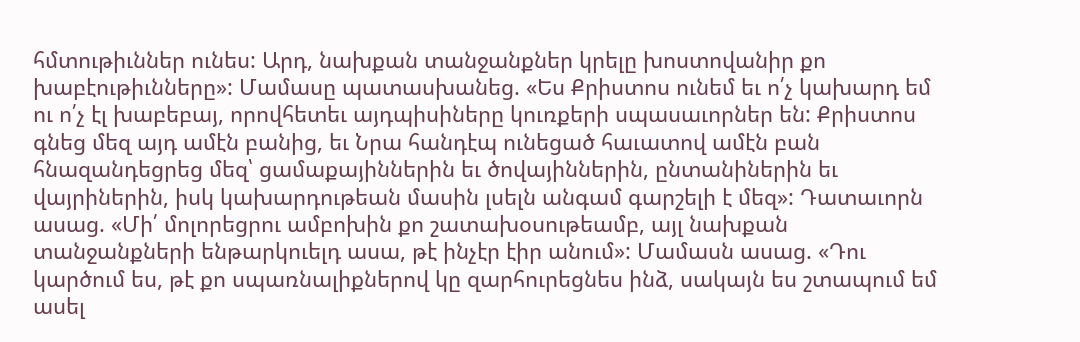հմտութիւններ ունես: Արդ, նախքան տանջանքներ կրելը խոստովանիր քո խաբէութիւնները»: Մամասը պատասխանեց. «Ես Քրիստոս ունեմ եւ ո՛չ կախարդ եմ ու ո՛չ էլ խաբեբայ, որովհետեւ այդպիսիները կուռքերի սպասաւորներ են: Քրիստոս գնեց մեզ այդ ամէն բանից, եւ Նրա հանդէպ ունեցած հաւատով ամէն բան հնազանդեցրեց մեզ՝ ցամաքայիններին եւ ծովայիններին, ընտանիներին եւ վայրիներին, իսկ կախարդութեան մասին լսելն անգամ գարշելի է մեզ»: Դատաւորն ասաց. «Մի՛ մոլորեցրու ամբոխին քո շատախօսութեամբ, այլ նախքան տանջանքների ենթարկուելդ ասա, թէ ինչէր էիր անում»: Մամասն ասաց. «Դու կարծում ես, թէ քո սպառնալիքներով կը զարհուրեցնես ինձ, սակայն ես շտապում եմ ասել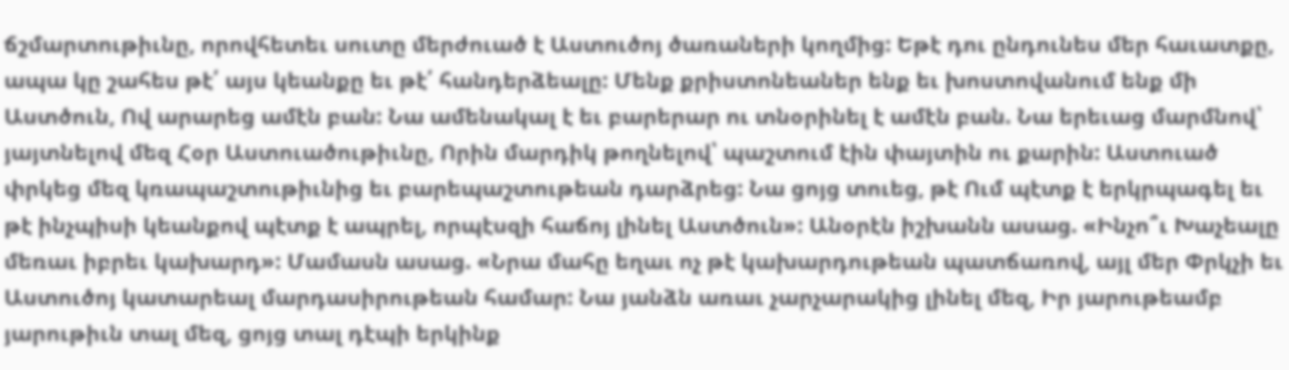ճշմարտութիւնը, որովհետեւ սուտը մերժուած է Աստուծոյ ծառաների կողմից: Եթէ դու ընդունես մեր հաւատքը, ապա կը շահես թէ՛ այս կեանքը եւ թէ՛ հանդերձեալը: Մենք քրիստոնեաներ ենք եւ խոստովանում ենք մի Աստծուն, Ով արարեց ամէն բան: Նա ամենակալ է եւ բարերար ու տնօրինել է ամէն բան. Նա երեւաց մարմնով՝ յայտնելով մեզ Հօր Աստուածութիւնը, Որին մարդիկ թողնելով՝ պաշտում էին փայտին ու քարին: Աստուած փրկեց մեզ կռապաշտութիւնից եւ բարեպաշտութեան դարձրեց: Նա ցոյց տուեց, թէ Ում պէտք է երկրպագել եւ թէ ինչպիսի կեանքով պէտք է ապրել, որպէսզի հաճոյ լինել Աստծուն»: Անօրէն իշխանն ասաց. «Ինչո՞ւ Խաչեալը մեռաւ իբրեւ կախարդ»: Մամասն ասաց. «Նրա մահը եղաւ ոչ թէ կախարդութեան պատճառով, այլ մեր Փրկչի եւ Աստուծոյ կատարեալ մարդասիրութեան համար: Նա յանձն առաւ չարչարակից լինել մեզ, Իր յարութեամբ յարութիւն տալ մեզ, ցոյց տալ դէպի երկինք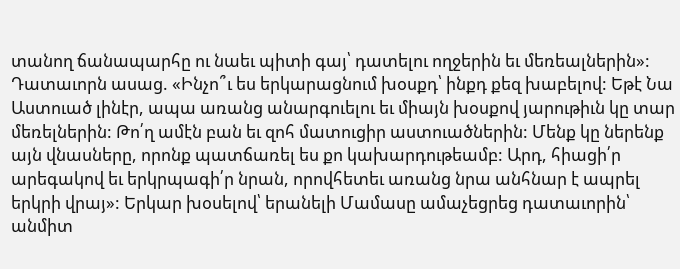տանող ճանապարհը ու նաեւ պիտի գայ՝ դատելու ողջերին եւ մեռեալներին»: Դատաւորն ասաց. «Ինչո՞ւ ես երկարացնում խօսքդ՝ ինքդ քեզ խաբելով: Եթէ Նա Աստուած լինէր, ապա առանց անարգուելու եւ միայն խօսքով յարութիւն կը տար մեռելներին: Թո՛ղ ամէն բան եւ զոհ մատուցիր աստուածներին: Մենք կը ներենք այն վնասները, որոնք պատճառել ես քո կախարդութեամբ: Արդ, հիացի՛ր արեգակով եւ երկրպագի՛ր նրան, որովհետեւ առանց նրա անհնար է ապրել երկրի վրայ»: Երկար խօսելով՝ երանելի Մամասը ամաչեցրեց դատաւորին՝ անմիտ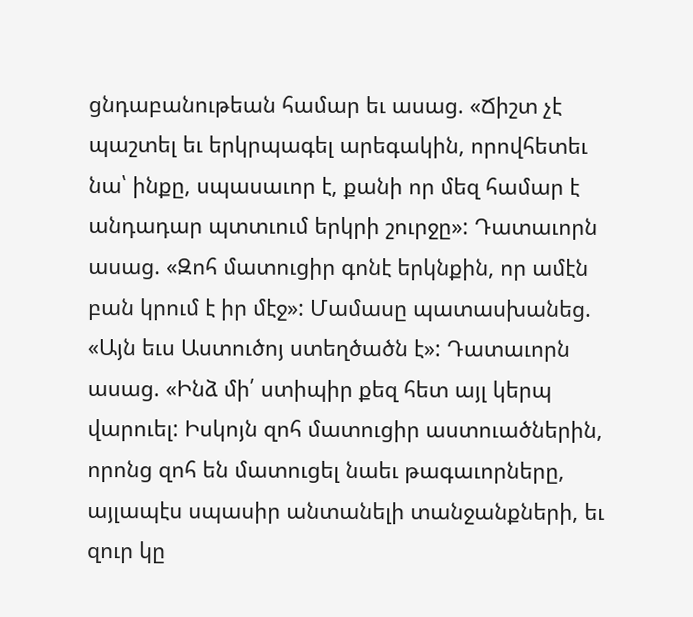ցնդաբանութեան համար եւ ասաց. «Ճիշտ չէ պաշտել եւ երկրպագել արեգակին, որովհետեւ նա՝ ինքը, սպասաւոր է, քանի որ մեզ համար է անդադար պտտւում երկրի շուրջը»: Դատաւորն ասաց. «Զոհ մատուցիր գոնէ երկնքին, որ ամէն բան կրում է իր մէջ»: Մամասը պատասխանեց. «Այն եւս Աստուծոյ ստեղծածն է»: Դատաւորն ասաց. «Ինձ մի՛ ստիպիր քեզ հետ այլ կերպ վարուել: Իսկոյն զոհ մատուցիր աստուածներին, որոնց զոհ են մատուցել նաեւ թագաւորները, այլապէս սպասիր անտանելի տանջանքների, եւ զուր կը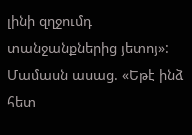լինի զղջումդ տանջանքներից յետոյ»: Մամասն ասաց. «Եթէ ինձ հետ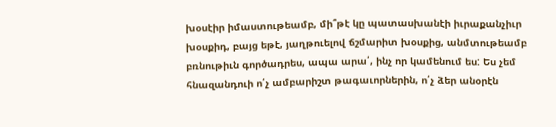խօսէիր իմաստութեամբ, մի՞թէ կը պատասխանէի իւրաքանչիւր խօսքիդ, բայց եթէ, յաղթուելով ճշմարիտ խօսքից, անմտութեամբ բռնութիւն գործադրես, ապա արա՛, ինչ որ կամենում ես: Ես չեմ հնազանդուի ո՛չ ամբարիշտ թագաւորներին, ո՛չ ձեր անօրէն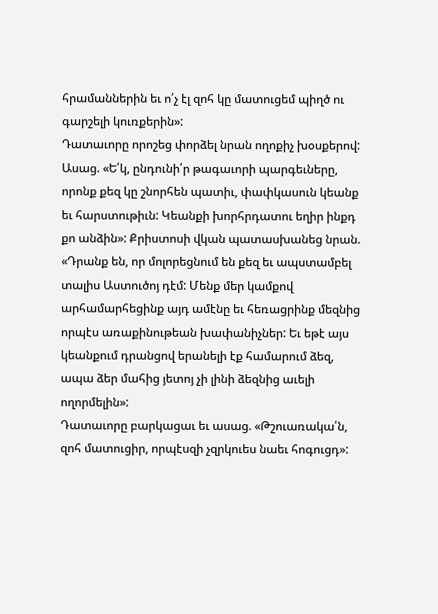հրամաններին եւ ո՛չ էլ զոհ կը մատուցեմ պիղծ ու գարշելի կուռքերին»:
Դատաւորը որոշեց փորձել նրան ողոքիչ խօսքերով: Ասաց. «Ե՛կ, ընդունի՛ր թագաւորի պարգեւները, որոնք քեզ կը շնորհեն պատիւ, փափկասուն կեանք եւ հարստութիւն: Կեանքի խորհրդատու եղիր ինքդ քո անձին»: Քրիստոսի վկան պատասխանեց նրան. «Դրանք են, որ մոլորեցնում են քեզ եւ ապստամբել տալիս Աստուծոյ դէմ: Մենք մեր կամքով արհամարհեցինք այդ ամէնը եւ հեռացրինք մեզնից որպէս առաքինութեան խափանիչներ: Եւ եթէ այս կեանքում դրանցով երանելի էք համարում ձեզ, ապա ձեր մահից յետոյ չի լինի ձեզնից աւելի ողորմելին»:
Դատաւորը բարկացաւ եւ ասաց. «Թշուառակա՛ն, զոհ մատուցիր, որպէսզի չզրկուես նաեւ հոգուցդ»: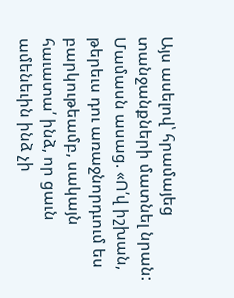Այս ասելով՝ հրամայեց տանջանքների մատնել նրան: Մամասն ասաց. «Ո՛վ իշխան, թերեւս դու առաջնորդւում ես բարկութեամբ, սակայն հաւատա՛ ինձ, որ ցաւն ամենեւին ինձ չի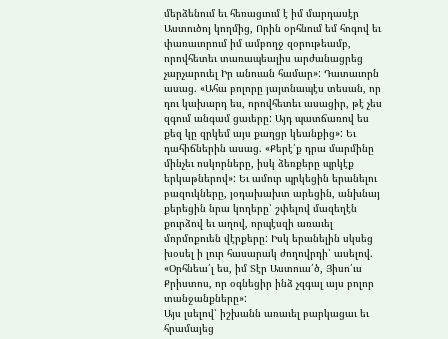մերձենում եւ հեռացւում է իմ մարդասէր Աստուծոյ կողմից, Որին օրհնում եմ հոգով եւ փառաւորում իմ ամբողջ զօրութեամբ, որովհետեւ տառապեալիս արժանացրեց չարչարուել Իր անուան համար»: Դատաւորն ասաց. «Ահա բոլորը յայտնապէս տեսան, որ դու կախարդ ես, որովհետեւ ասացիր, թէ չես զգում անգամ ցաւերը: Այդ պատճառով ես քեզ կը զրկեմ այս քաղցր կեանքից»: Եւ դահիճներին ասաց. «Քերէ՛ք դրա մարմինը մինչեւ ոսկորները, իսկ ձեռքերը պրկէք երկաթներով»: Եւ ամուր պրկեցին երանելու բազուկները, յօդախախտ արեցին, անխնայ քերեցին նրա կողերը՝ շփելով մազեղէն քուրձով եւ աղով, որպէսզի առաւել մորմոքուեն վէրքերը: Իսկ երանելին սկսեց խօսել ի լուր հասարակ ժողովրդի՝ ասելով. «Օրհնեա՛լ ես, իմ Տէր Աստուա՛ծ, Յիսո՛ւս Քրիստոս, որ օգնեցիր ինձ չզգալ այս բոլոր տանջանքները»:
Այս լսելով՝ իշխանն առաւել բարկացաւ եւ հրամայեց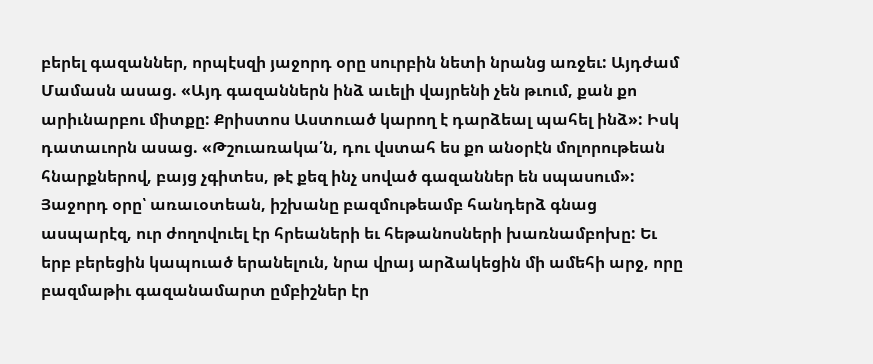բերել գազաններ, որպէսզի յաջորդ օրը սուրբին նետի նրանց առջեւ: Այդժամ Մամասն ասաց. «Այդ գազաններն ինձ աւելի վայրենի չեն թւում, քան քո արիւնարբու միտքը: Քրիստոս Աստուած կարող է դարձեալ պահել ինձ»: Իսկ դատաւորն ասաց. «Թշուառակա՛ն, դու վստահ ես քո անօրէն մոլորութեան հնարքներով, բայց չգիտես, թէ քեզ ինչ սոված գազաններ են սպասում»:
Յաջորդ օրը՝ առաւօտեան, իշխանը բազմութեամբ հանդերձ գնաց ասպարէզ, ուր ժողովուել էր հրեաների եւ հեթանոսների խառնամբոխը: Եւ երբ բերեցին կապուած երանելուն, նրա վրայ արձակեցին մի ամեհի արջ, որը բազմաթիւ գազանամարտ ըմբիշներ էր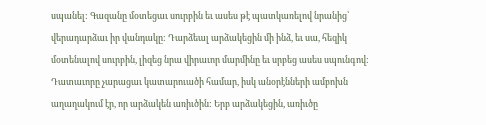սպանել: Գազանը մօտեցաւ սուրբին եւ ասես թէ պատկառելով նրանից՝ վերադարձաւ իր վանդակը: Դարձեալ արձակեցին մի ինձ, եւ սա, հեզիկ մօտենալով սուրբին, լիզեց նրա վիրաւոր մարմինը եւ սրբեց ասես սպունգով: Դատաւորը չարացաւ կատարուածի համար, իսկ անօրէնների ամբոխն աղաղակում էր, որ արձակեն առիւծին: Երբ արձակեցին, առիւծը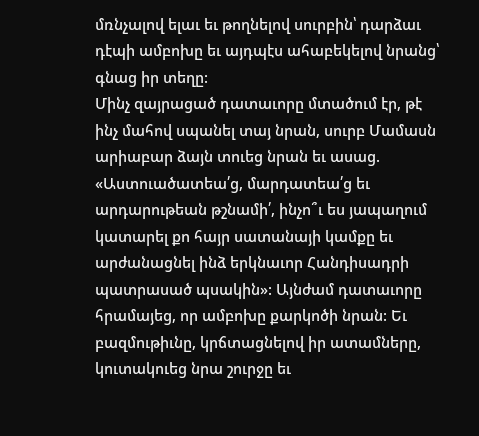մռնչալով ելաւ եւ թողնելով սուրբին՝ դարձաւ դէպի ամբոխը եւ այդպէս ահաբեկելով նրանց՝ գնաց իր տեղը:
Մինչ զայրացած դատաւորը մտածում էր, թէ ինչ մահով սպանել տայ նրան, սուրբ Մամասն արիաբար ձայն տուեց նրան եւ ասաց. «Աստուածատեա՛ց, մարդատեա՛ց եւ արդարութեան թշնամի՛, ինչո՞ւ ես յապաղում կատարել քո հայր սատանայի կամքը եւ արժանացնել ինձ երկնաւոր Հանդիսադրի պատրասած պսակին»: Այնժամ դատաւորը հրամայեց, որ ամբոխը քարկոծի նրան: Եւ բազմութիւնը, կրճտացնելով իր ատամները, կուտակուեց նրա շուրջը եւ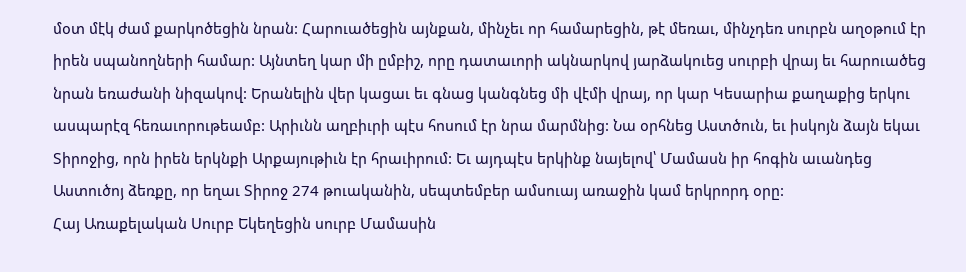մօտ մէկ ժամ քարկոծեցին նրան: Հարուածեցին այնքան, մինչեւ որ համարեցին, թէ մեռաւ, մինչդեռ սուրբն աղօթում էր իրեն սպանողների համար: Այնտեղ կար մի ըմբիշ, որը դատաւորի ակնարկով յարձակուեց սուրբի վրայ եւ հարուածեց նրան եռաժանի նիզակով: Երանելին վեր կացաւ եւ գնաց կանգնեց մի վէմի վրայ, որ կար Կեսարիա քաղաքից երկու ասպարէզ հեռաւորութեամբ: Արիւնն աղբիւրի պէս հոսում էր նրա մարմնից: Նա օրհնեց Աստծուն, եւ իսկոյն ձայն եկաւ Տիրոջից, որն իրեն երկնքի Արքայութիւն էր հրաւիրում: Եւ այդպէս երկինք նայելով՝ Մամասն իր հոգին աւանդեց Աստուծոյ ձեռքը, որ եղաւ Տիրոջ 274 թուականին, սեպտեմբեր ամսուայ առաջին կամ երկրորդ օրը:
Հայ Առաքելական Սուրբ Եկեղեցին սուրբ Մամասին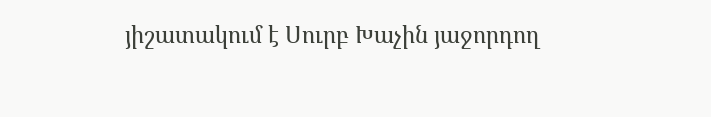յիշատակում է Սուրբ Խաչին յաջորդող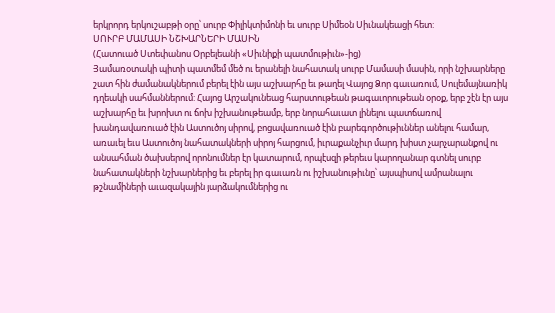երկրորդ երկուշաբթի օրը՝ սուրբ Փիլիկտիմոնի եւ սուրբ Սիմեօն Սիւնակեացի հետ:
ՍՈՒՐԲ ՄԱՄԱՍԻ ՆՇԽԱՐՆԵՐԻ ՄԱՍԻՆ
(Հատուած Ստեփանոս Օրբելեանի «Սիւնիքի պատմութիւն»-ից)
Յամառօտակի պիտի պատմեմ մեծ ու երանելի նահատակ սուրբ Մամասի մասին, որի նշխարները շատ հին ժամանակներում բերել էին այս աշխարհը եւ թաղել Վայոց Ձոր գաւառում, Սուլեմայնառիկ դղեակի սահմաններում: Հայոց Արշակունեաց հարստութեան թագաւորութեան օրօք, երբ շէն էր այս աշխարհը եւ խրոխտ ու ճոխ իշխանութեամբ, երբ նորահաւատ լինելու պատճառով խանդավառուած էին Աստուծոյ սիրով, բոցավառուած էին բարեգործութիւններ անելու համար, առաւել եւս Աստուծոյ նահատակների սիրոյ հարցում, իւրաքանչիւր մարդ խիստ չարչարանքով ու անսահման ծախսերով որոնումներ էր կատարում, որպէսզի թերեւս կարողանար գտնել սուրբ նահատակների նշխարներից եւ բերել իր գաւառն ու իշխանութիւնը՝ այսպիսով ամրանալու թշնամիների աւազակային յարձակումներից ու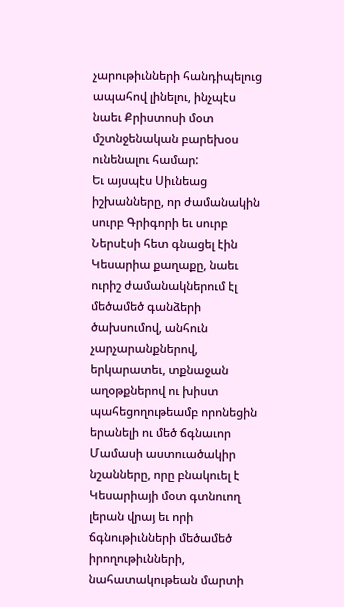չարութիւնների հանդիպելուց ապահով լինելու, ինչպէս նաեւ Քրիստոսի մօտ մշտնջենական բարեխօս ունենալու համար:
Եւ այսպէս Սիւնեաց իշխանները, որ ժամանակին սուրբ Գրիգորի եւ սուրբ Ներսէսի հետ գնացել էին Կեսարիա քաղաքը, նաեւ ուրիշ ժամանակներում էլ մեծամեծ գանձերի ծախսումով, անհուն չարչարանքներով, երկարատեւ, տքնաջան աղօթքներով ու խիստ պահեցողութեամբ որոնեցին երանելի ու մեծ ճգնաւոր Մամասի աստուածակիր նշանները, որը բնակուել է Կեսարիայի մօտ գտնուող լերան վրայ եւ որի ճգնութիւնների մեծամեծ իրողութիւնների, նահատակութեան մարտի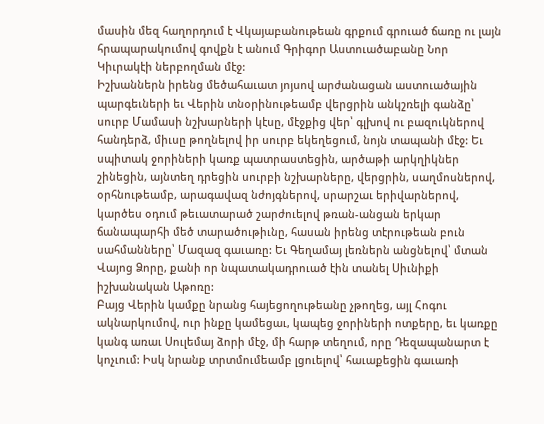մասին մեզ հաղորդում է Վկայաբանութեան գրքում գրուած ճառը ու լայն հրապարակումով գովքն է անում Գրիգոր Աստուածաբանը Նոր Կիւրակէի ներբողման մէջ:
Իշխաններն իրենց մեծահաւատ յոյսով արժանացան աստուածային պարգեւների եւ Վերին տնօրինութեամբ վերցրին անկշռելի գանձը՝ սուրբ Մամասի նշխարների կէսը, մէջքից վեր՝ գլխով ու բազուկներով հանդերձ, միւսը թողնելով իր սուրբ եկեղեցում, նոյն տապանի մէջ: Եւ սպիտակ ջորիների կառք պատրաստեցին, արծաթի արկղիկներ շինեցին, այնտեղ դրեցին սուրբի նշխարները, վերցրին, սաղմոսներով, օրհնութեամբ, արագավազ նժոյգներով, սրարշաւ երիվարներով, կարծես օդում թեւատարած շարժուելով թռան-անցան երկար ճանապարհի մեծ տարածութիւնը, հասան իրենց տէրութեան բուն սահմանները՝ Մազազ գաւառը: Եւ Գեղամայ լեռներն անցնելով՝ մտան Վայոց Ձորը, քանի որ նպատակադրուած էին տանել Սիւնիքի իշխանական Աթոռը:
Բայց Վերին կամքը նրանց հայեցողութեանը չթողեց, այլ Հոգու ակնարկումով, ուր ինքը կամեցաւ, կապեց ջորիների ոտքերը, եւ կառքը կանգ առաւ Սուլեմայ ձորի մէջ, մի հարթ տեղում, որը Դեզապանարտ է կոչւում: Իսկ նրանք տրտմումեամբ լցուելով՝ հաւաքեցին գաւառի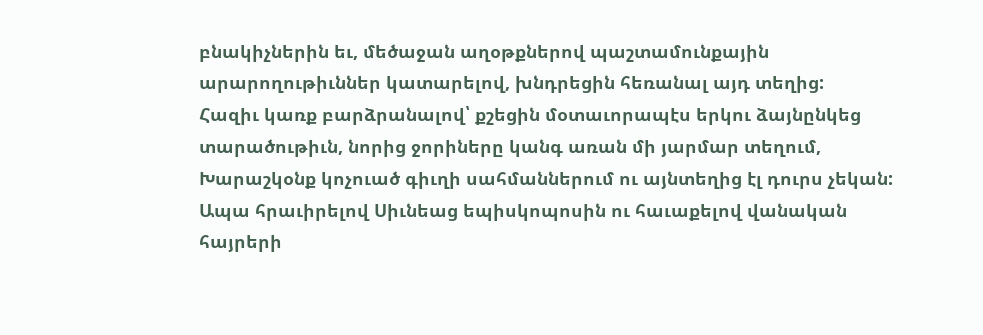բնակիչներին եւ, մեծաջան աղօթքներով պաշտամունքային արարողութիւններ կատարելով, խնդրեցին հեռանալ այդ տեղից:
Հազիւ կառք բարձրանալով՝ քշեցին մօտաւորապէս երկու ձայնընկեց տարածութիւն, նորից ջորիները կանգ առան մի յարմար տեղում, Խարաշկօնք կոչուած գիւղի սահմաններում ու այնտեղից էլ դուրս չեկան: Ապա հրաւիրելով Սիւնեաց եպիսկոպոսին ու հաւաքելով վանական հայրերի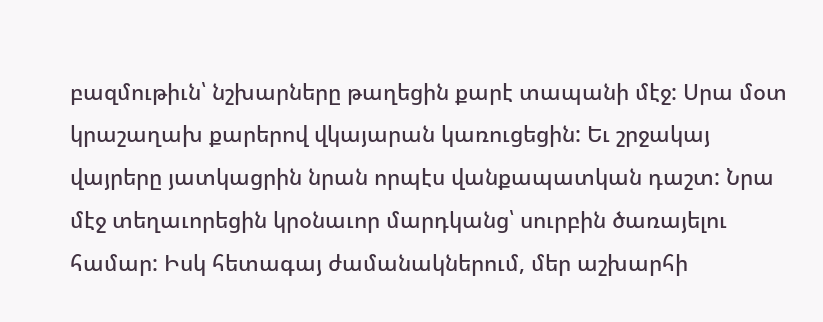բազմութիւն՝ նշխարները թաղեցին քարէ տապանի մէջ: Սրա մօտ կրաշաղախ քարերով վկայարան կառուցեցին: Եւ շրջակայ վայրերը յատկացրին նրան որպէս վանքապատկան դաշտ: Նրա մէջ տեղաւորեցին կրօնաւոր մարդկանց՝ սուրբին ծառայելու համար: Իսկ հետագայ ժամանակներում, մեր աշխարհի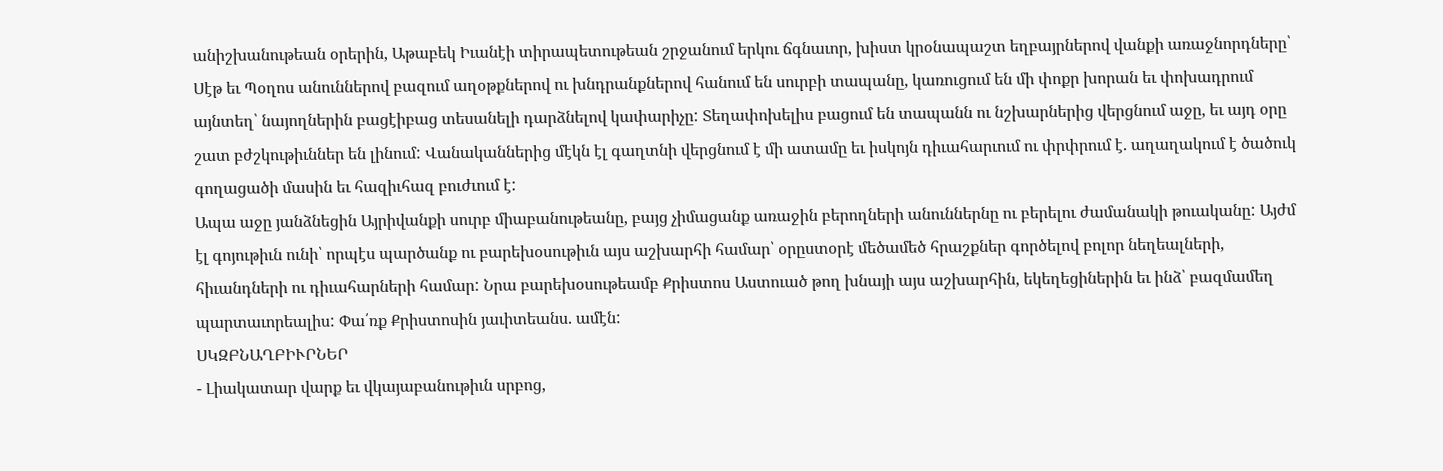անիշխանութեան օրերին, Աթաբեկ Իւանէի տիրապետութեան շրջանում երկու ճգնաւոր, խիստ կրօնապաշտ եղբայրներով վանքի առաջնորդները՝ Սէթ եւ Պօղոս անուններով բազում աղօթքներով ու խնդրանքներով հանում են սուրբի տապանը, կառուցում են մի փոքր խորան եւ փոխադրում այնտեղ՝ նայողներին բացէիբաց տեսանելի դարձնելով կափարիչը: Տեղափոխելիս բացում են տապանն ու նշխարներից վերցնում աջը, եւ այդ օրը շատ բժշկութիւններ են լինում: Վանականներից մէկն էլ գաղտնի վերցնում է մի ատամը եւ իսկոյն դիւահարւում ու փրփրում է. աղաղակում է ծածուկ գողացածի մասին եւ հազիւհազ բուժւում է:
Ապա աջը յանձնեցին Այրիվանքի սուրբ միաբանութեանը, բայց չիմացանք առաջին բերողների անուններնը ու բերելու ժամանակի թուականը: Այժմ էլ գոյութիւն ունի՝ որպէս պարծանք ու բարեխօսութիւն այս աշխարհի համար՝ օրըստօրէ մեծամեծ հրաշքներ գործելով բոլոր նեղեալների, հիւանդների ու դիւահարների համար: Նրա բարեխօսութեամբ Քրիստոս Աստուած թող խնայի այս աշխարհին, եկեղեցիներին եւ ինձ՝ բազմամեղ պարտաւորեալիս: Փա՛ռք Քրիստոսին յաւիտեանս. ամէն:
ՍԿԶԲՆԱՂԲԻՒՐՆԵՐ
- Լիակատար վարք եւ վկայաբանութիւն սրբոց,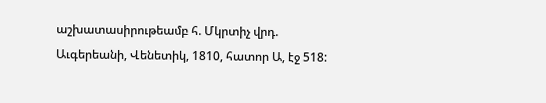աշխատասիրութեամբ հ. Մկրտիչ վրդ. Աւգերեանի, Վենետիկ, 1810, հատոր Ա, էջ 518: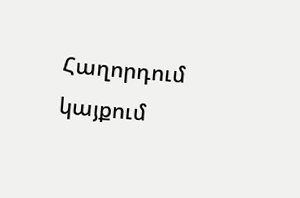Հաղորդում կայքում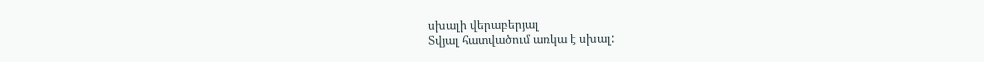սխալի վերաբերյալ
Տվյալ հատվածում առկա է սխալ: